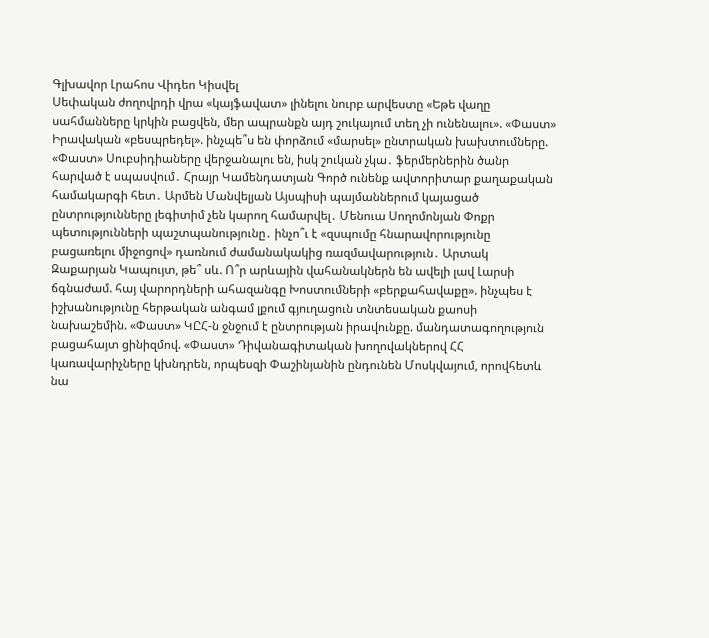Գլխավոր Լրահոս Վիդեո Կիսվել
Սեփական ժողովրդի վրա «կայֆավատ» լինելու նուրբ արվեստը «Եթե վաղը սահմանները կրկին բացվեն, մեր ապրանքն այդ շուկայում տեղ չի ունենալու». «Փաստ» Իրավական «բեսպրեդել». ինչպե՞ս են փորձում «մարսել» ընտրական խախտումները. «Փաստ» Սուբսիդիաները վերջանալու են, իսկ շուկան չկա․ ֆերմերներին ծանր հարված է սպասվում․ Հրայր Կամենդատյան Գործ ունենք ավտորիտար քաղաքական համակարգի հետ․ Արմեն Մանվելյան Այսպիսի պայմաններում կայացած ընտրությունները լեգիտիմ չեն կարող համարվել․ Մենուա Սողոմոնյան Փոքր պետությունների պաշտպանությունը․ ինչո՞ւ է «զսպումը հնարավորությունը բացառելու միջոցով» դառնում ժամանակակից ռազմավարություն․ Արտակ Զաքարյան Կապույտ, թե՞ սև. Ո՞ր արևային վահանակներն են ավելի լավ Լարսի ճգնաժամ. հայ վարորդների ահազանգը Խոստումների «բերքահավաքը». ինչպես է իշխանությունը հերթական անգամ լքում գյուղացուն տնտեսական քաոսի նախաշեմին. «Փաստ» ԿԸՀ-ն ջնջում է ընտրության իրավունքը. մանդատագողություն բացահայտ ցինիզմով. «Փաստ» Դիվանագիտական խողովակներով ՀՀ կառավարիչները կխնդրեն, որպեսզի Փաշինյանին ընդունեն Մոսկվայում, որովհետև նա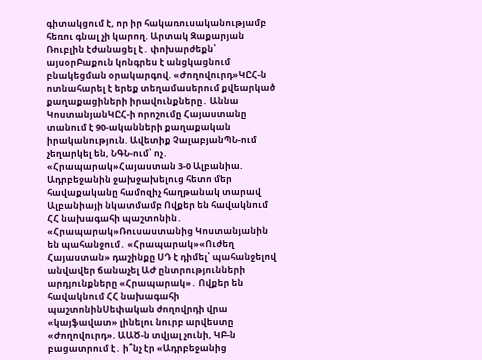գիտակցում է, որ իր հակառուսականությամբ հեռու գնալ չի կարող. Արտակ Զաքարյան
Ռուբլին էժանացել է․ փոխարժեքն՝ այսօրԲաքուն կոնգրես է անցկացնում բնակեցման օրակարգով. «Ժողովուրդ»ԿԸՀ-ն ոտնահարել է երեք տեղամասերում քվեարկած քաղաքացիների իրավունքները․ Աննա ԿոստանյանԿԸՀ-ի որոշումը Հայաստանը տանում է 90-ականների քաղաքական իրականություն. Ավետիք ՉալաբյանՊՆ-ում չեղարկել են, ՆԳՆ-ում՝ ոչ․ «Հրապարակ»Հայաստան 3-0 Ալբանիա. Ադրբեջանին ջախջախելուց հետո մեր հավաքականը համոզիչ հաղթանակ տարավ Ալբանիայի նկատմամբ Ովքեր են հավակնում ՀՀ նախագահի պաշտոնին․ «Հրապարակ»Ռուսաստանից Կոստանյանին են պահանջում․ «Հրապարակ»«Ուժեղ Հայաստան» դաշինքը ՍԴ է դիմել՝ պահանջելով անվավեր ճանաչել ԱԺ ընտրությունների արդյունքները «Հրապարակ»․ Ովքեր են հավակնում ՀՀ նախագահի պաշտոնինՍեփական ժողովրդի վրա «կայֆավատ» լինելու նուրբ արվեստը «Ժողովուրդ». ԱԱԾ-ն տվյալ չունի, ԿԲ-ն բացատրում է․ ի՞նչ էր «Ադրբեջանից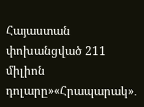Հայաստան փոխանցված 211 միլիոն դոլարը»«Հրապարակ»․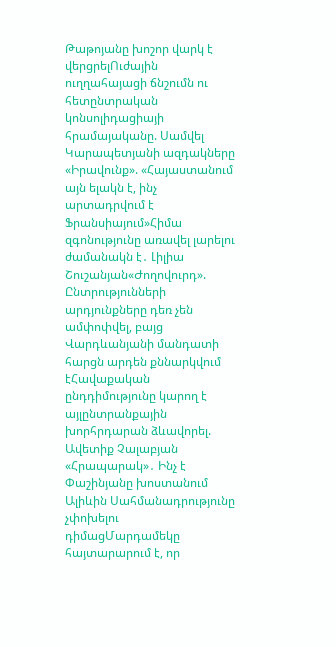Թաթոյանը խոշոր վարկ է վերցրելՈւժային ուղղահայացի ճնշումն ու հետընտրական կոնսոլիդացիայի հրամայականը. Սամվել Կարապետյանի ազդակները «Իրավունք». «Հայաստանում այն ելակն է, ինչ արտադրվում է Ֆրանսիայում»Հիմա զգոնությունը առավել լարելու ժամանակն է․ Լիլիա Շուշանյան«Ժողովուրդ». Ընտրությունների արդյունքները դեռ չեն ամփոփվել, բայց Վարդևանյանի մանդատի հարցն արդեն քննարկվում էՀավաքական ընդդիմությունը կարող է այլընտրանքային խորհրդարան ձևավորել. Ավետիք Չալաբյան «Հրապարակ»․ Ինչ է Փաշինյանը խոստանում Ալիևին Սահմանադրությունը չփոխելու դիմացՄարդամեկը հայտարարում է, որ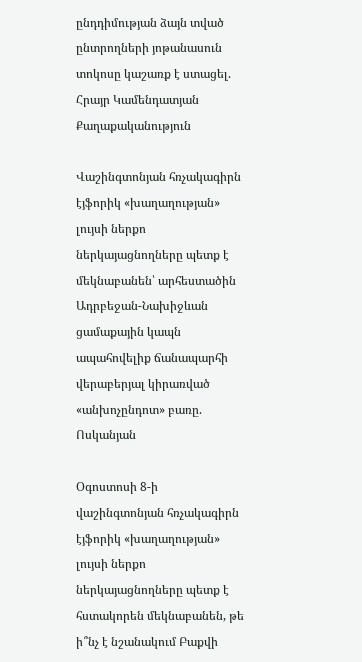ընդդիմության ձայն տված ընտրողների յոթանասուն տոկոսը կաշառք է ստացել. Հրայր Կամենդատյան
Քաղաքականություն

Վաշինգտոնյան հռչակագիրն էյֆորիկ «խաղաղության» լույսի ներքո ներկայացնողները պետք է մեկնաբանեն՝ արհեստածին Ադրբեջան-Նախիջևան ցամաքային կապն ապահովելիք ճանապարհի վերաբերյալ կիրառված «անխոչընդոտ» բառը. Ոսկանյան

Օգոստոսի 8-ի վաշինգտոնյան հռչակագիրն էյֆորիկ «խաղաղության» լույսի ներքո ներկայացնողները պետք է հստակորեն մեկնաբանեն, թե ի՞նչ է նշանակում Բաքվի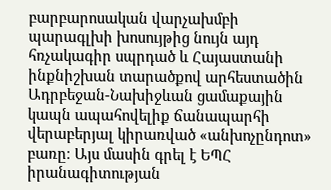բարբարոսական վարչախմբի պարագլխի խոսույթից նույն այդ հռչակագիր սպրդած և Հայաստանի ինքնիշխան տարածքով արհեստածին Ադրբեջան-Նախիջևան ցամաքային կապն ապահովելիք ճանապարհի վերաբերյալ կիրառված «անխոչընդոտ» բառը։ Այս մասին գրել է ԵՊՀ իրանագիտության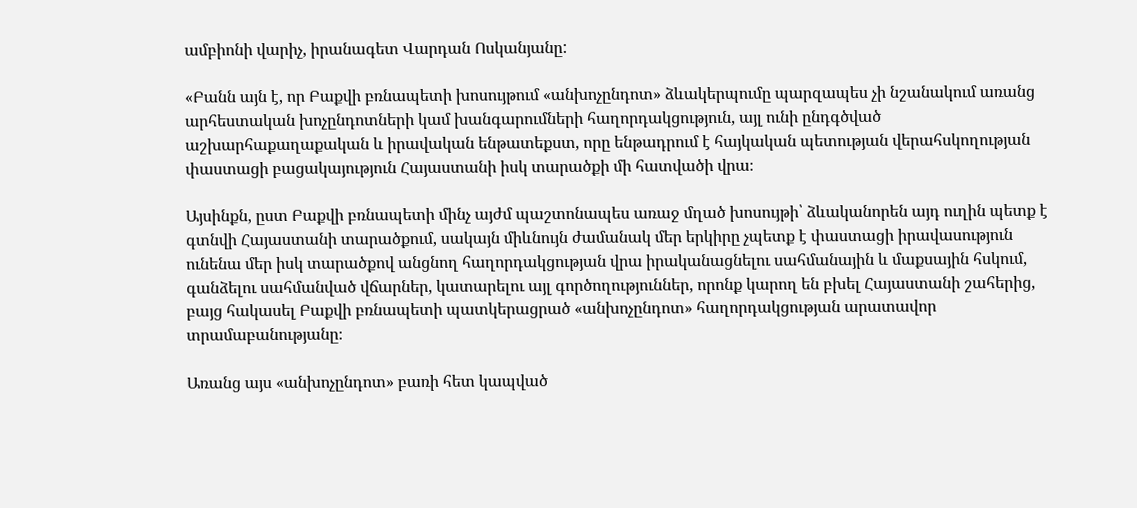ամբիոնի վարիչ, իրանագետ Վարդան Ոսկանյանը:

«Բանն այն է, որ Բաքվի բռնապետի խոսույթում «անխոչընդոտ» ձևակերպումը պարզապես չի նշանակում առանց արհեստական խոչընդոտների կամ խանգարումների հաղորդակցություն, այլ ունի ընդգծված աշխարհաքաղաքական և իրավական ենթատեքստ, որը ենթադրում է հայկական պետության վերահսկողության փաստացի բացակայություն Հայաստանի իսկ տարածքի մի հատվածի վրա։

Այսինքն, ըստ Բաքվի բռնապետի մինչ այժմ պաշտոնապես առաջ մղած խոսույթի՝ ձևականորեն այդ ուղին պետք է գտնվի Հայաստանի տարածքում, սակայն միևնույն ժամանակ մեր երկիրը չպետք է փաստացի իրավասություն ունենա մեր իսկ տարածքով անցնող հաղորդակցության վրա իրականացնելու սահմանային և մաքսային հսկում, գանձելու սահմանված վճարներ, կատարելու այլ գործողություններ, որոնք կարող են բխել Հայաստանի շահերից, բայց հակասել Բաքվի բռնապետի պատկերացրած «անխոչընդոտ» հաղորդակցության արատավոր տրամաբանությանը։

Առանց այս «անխոչընդոտ» բառի հետ կապված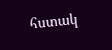հստակ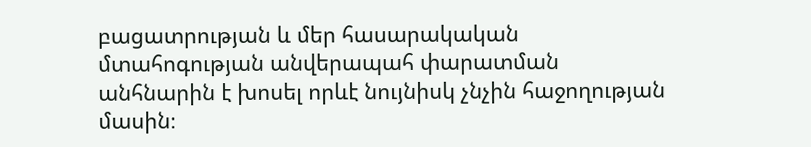բացատրության և մեր հասարակական մտահոգության անվերապահ փարատման անհնարին է խոսել որևէ նույնիսկ չնչին հաջողության մասին։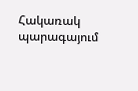Հակառակ պարագայում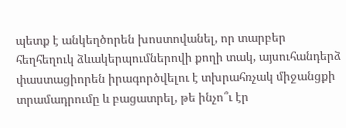պետք է անկեղծորեն խոստովանել, որ տարբեր հեղհեղուկ ձևակերպումներովի քողի տակ, այսուհանդերձ փաստացիորեն իրագործվելու է տխրահռչակ միջանցքի տրամադրումը և բացատրել, թե ինչո՞ւ էր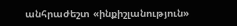անհրաժեշտ «ինքիշլանություն»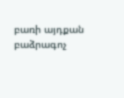բառի այդքան բաձրագոչ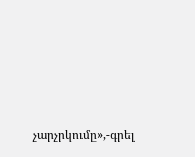չարչրկումը»,-գրել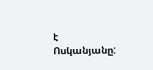է Ոսկանյանը: